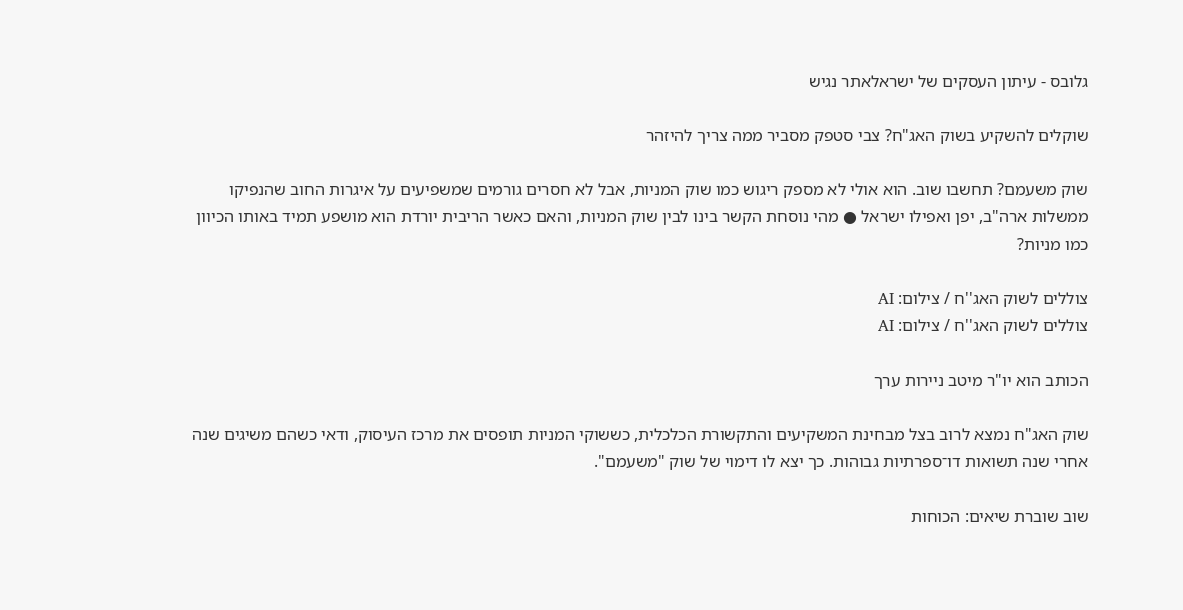גלובס - עיתון העסקים של ישראלאתר נגיש

שוקלים להשקיע בשוק האג"ח? צבי סטפק מסביר ממה צריך להיזהר

שוק משעמם? תחשבו שוב. הוא אולי לא מספק ריגוש כמו שוק המניות, אבל לא חסרים גורמים שמשפיעים על איגרות החוב שהנפיקו ממשלות ארה"ב, יפן ואפילו ישראל ● מהי נוסחת הקשר בינו לבין שוק המניות, והאם כאשר הריבית יורדת הוא מושפע תמיד באותו הכיוון כמו מניות?

צוללים לשוק האג''ח / צילום: AI
צוללים לשוק האג''ח / צילום: AI

הכותב הוא יו"ר מיטב ניירות ערך

שוק האג"ח נמצא לרוב בצל מבחינת המשקיעים והתקשורת הכלכלית, כששוקי המניות תופסים את מרכז העיסוק, ודאי כשהם משיגים שנה אחרי שנה תשואות דו־ספרתיות גבוהות. כך יצא לו דימוי של שוק "משעמם".

שוב שוברת שיאים: הכוחות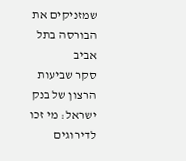שמזניקים את הבורסה בתל אביב
סקר שביעות הרצון של בנק ישראל: מי זכו לדירוגים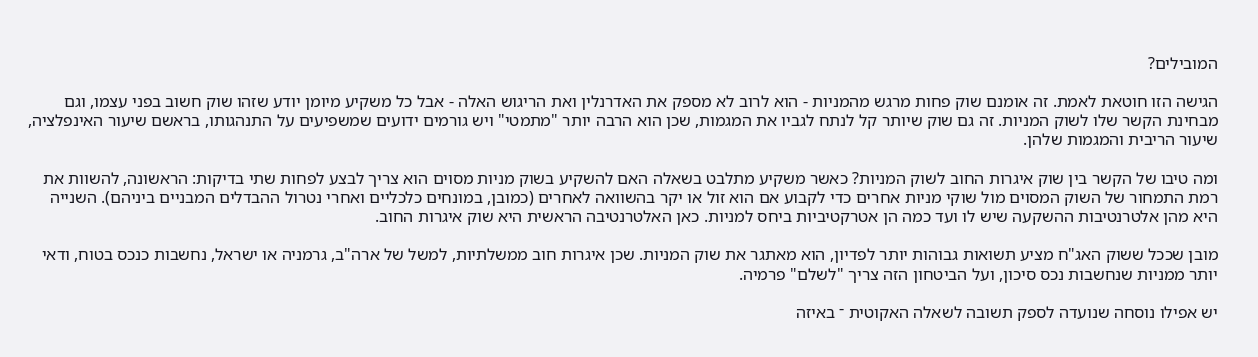המובילים?

הגישה הזו חוטאת לאמת. זה אומנם שוק פחות מרגש מהמניות - הוא לרוב לא מספק את האדרנלין ואת הריגוש האלה - אבל כל משקיע מיומן יודע שזהו שוק חשוב בפני עצמו, וגם מבחינת הקשר שלו לשוק המניות. זה גם שוק שיותר קל לנתח לגביו את המגמות, שכן הוא הרבה יותר "מתמטי" ויש גורמים ידועים שמשפיעים על התנהגותו, בראשם שיעור האינפלציה, שיעור הריבית והמגמות שלהן.

ומה טיבו של הקשר בין שוק איגרות החוב לשוק המניות? כאשר משקיע מתלבט בשאלה האם להשקיע בשוק מניות מסוים הוא צריך לבצע לפחות שתי בדיקות: הראשונה, להשוות את רמת התמחור של השוק המסוים מול שוקי מניות אחרים כדי לקבוע אם הוא זול או יקר בהשוואה לאחרים (כמובן, במונחים כלכליים ואחרי נטרול ההבדלים המבניים ביניהם). השנייה היא מהן אלטרנטיבות ההשקעה שיש לו ועד כמה הן אטרקטיביות ביחס למניות. כאן האלטרנטיבה הראשית היא שוק איגרות החוב.

מובן שככל ששוק האג"ח מציע תשואות גבוהות יותר לפדיון, הוא מאתגר את שוק המניות. שכן איגרות חוב ממשלתיות, למשל של ארה"ב, גרמניה או ישראל, נחשבות כנכס בטוח, ודאי יותר ממניות שנחשבות נכס סיכון, ועל הביטחון הזה צריך "לשלם" פרמיה.

יש אפילו נוסחה שנועדה לספק תשובה לשאלה האקוטית ־ באיזה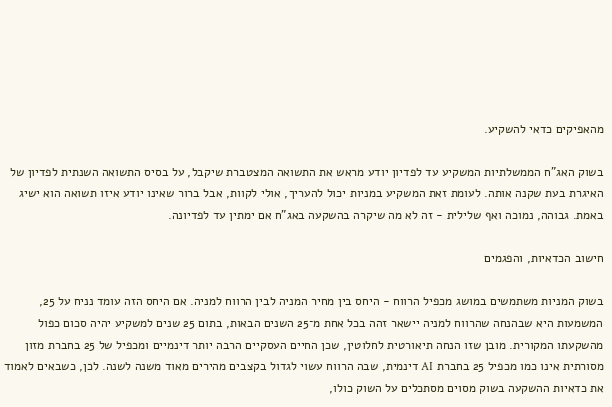מהאפיקים כדאי להשקיע.

בשוק האג"ח הממשלתיות המשקיע עד לפדיון יודע מראש את התשואה המצטברת שיקבל, על בסיס התשואה השנתית לפדיון של האיגרת בעת שקנה אותה. לעומת זאת המשקיע במניות יכול להעריך, אולי לקוות, אבל ברור שאינו יודע איזו תשואה הוא ישיג באמת. גבוהה, נמוכה ואף שלילית - זה לא מה שיקרה בהשקעה באג"ח אם ימתין עד לפדיונה.

חישוב הכדאיות, והפגמים

בשוק המניות משתמשים במושג מכפיל הרווח - היחס בין מחיר המניה לבין הרווח למניה. אם היחס הזה עומד נניח על 25, המשמעות היא שבהנחה שהרווח למניה יישאר זהה בכל אחת מ־25 השנים הבאות, בתום 25 שנים למשקיע יהיה סכום כפול מהשקעתו המקורית. מובן שזו הנחה תיאורטית לחלוטין, שכן החיים העסקיים הרבה יותר דינמיים ומכפיל של 25 בחברת מזון מסורתית אינו כמו מכפיל 25 בחברת AI דינמית, שבה הרווח עשוי לגדול בקצבים מהירים מאוד משנה לשנה. לכן, כשבאים לאמוד את כדאיות ההשקעה בשוק מסוים מסתכלים על השוק כולו,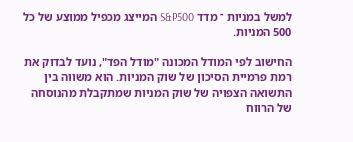למשל במניות ־ מדד S&P500 המייצג מכפיל ממוצע של כל 500 המניות.

החישוב לפי המודל המכונה "מודל הפד", נועד לבדוק את רמת פרמיית הסיכון של שוק המניות. הוא משווה בין התשואה הצפויה של שוק המניות שמתקבלת מהנוסחה של הרווח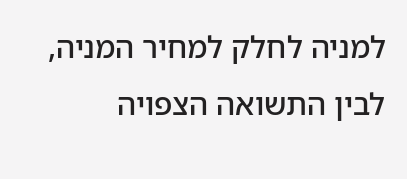למניה לחלק למחיר המניה, לבין התשואה הצפויה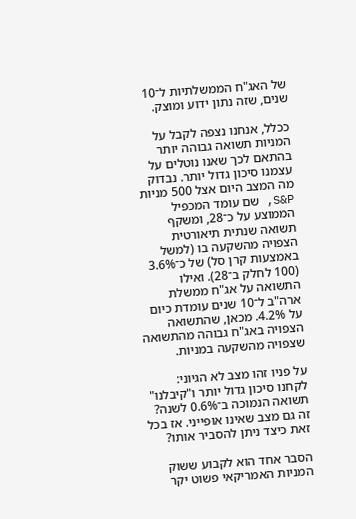של האג"ח הממשלתיות ל־10 שנים, שזה נתון ידוע ומוצק.

ככלל, אנחנו נצפה לקבל על המניות תשואה גבוהה יותר בהתאם לכך שאנו נוטלים על עצמנו סיכון גדול יותר. נבדוק מה המצב היום אצל 500 מניות S&P, שם עומד המכפיל הממוצע על כ־28, ומשקף תשואה שנתית תיאורטית הצפויה מהשקעה בו (למשל באמצעות קרן סל) של כ־3.6% (100 לחלק ב־28). ואילו התשואה על אג"ח ממשלת ארה"ב ל־10 שנים עומדת כיום על 4.2%. מכאן, שהתשואה הצפויה באג"ח גבוהה מהתשואה שצפויה מהשקעה במניות.

על פניו זהו מצב לא הגיוני: לקחנו סיכון גדול יותר ו"קיבלנו" תשואה הנמוכה ב־0.6% לשנה? זה גם מצב שאינו אופייני. אז בכל זאת כיצד ניתן להסביר אותו?

הסבר אחד הוא לקבוע ששוק המניות האמריקאי פשוט יקר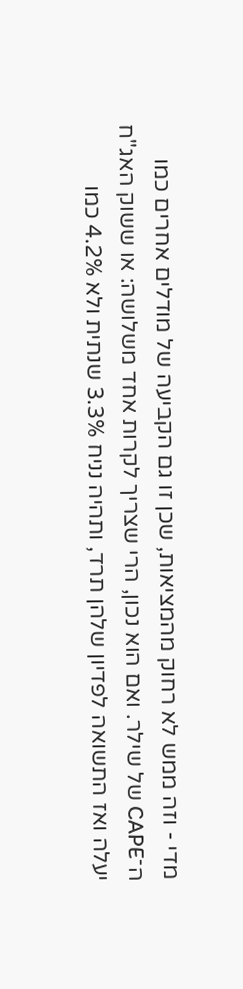מדי - וזה ממש לא רחוק מהמציאות, שכן זו גם הקביעה של מודלים אחרים כמו ה־CAPE של שילר. ואם הוא נכון, הרי שצריך לקרות אחד משלושה: או ששוק האג"ח יעלה ואז התשואה לפדיון שלהן תרד, ותהיה נניח 3.3% שנתית ולא 4.2% כמו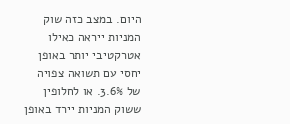היום. במצב כזה שוק המניות ייראה כאילו אטרקטיבי יותר באופן יחסי עם תשואה צפויה של 3.6%. או לחלופין ששוק המניות יירד באופן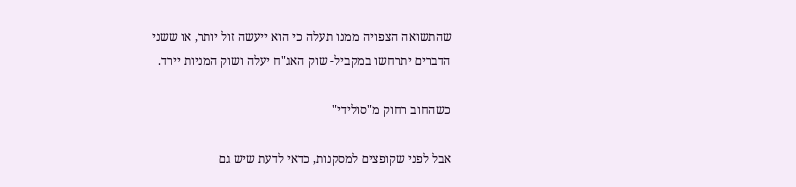שהתשואה הצפויה ממנו תעלה כי הוא ייעשה זול יותר, או ששני הדברים יתרחשו במקביל- שוק האג"ח יעלה ושוק המניות יירד.

כשהחוב רחוק מ"סולידי"

אבל לפני שקופצים למסקנות, כדאי לדעת שיש גם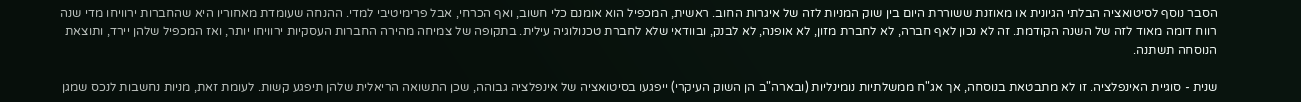הסבר נוסף לסיטואציה הבלתי הגיונית או מאוזנת ששוררת היום בין שוק המניות לזה של איגרות החוב. ראשית, המכפיל הוא אומנם כלי חשוב, ואף הכרחי, אבל פרימיטיבי למדי. ההנחה שעומדת מאחוריו היא שהחברות ירוויחו מדי שנה רווח דומה מאוד לזה של השנה הקודמת. זה לא נכון לאף חברה, לא לחברת מזון, לא אופנה, לא לבנק, ובוודאי שלא לחברת טכנולוגיה עילית. בתקופה של צמיחה מהירה החברות העסקיות ירוויחו יותר, ואז המכפיל שלהן יירד, ותוצאת הנוסחה תשתנה.

שנית - סוגיית האינפלציה. זו לא מתבטאת בנוסחה, אך אג"ח ממשלתיות נומינליות (ובארה"ב הן השוק העיקרי) ייפגעו בסיטואציה של אינפלציה גבוהה, שכן התשואה הריאלית שלהן תיפגע קשות. לעומת זאת, מניות נחשבות לנכס שמגן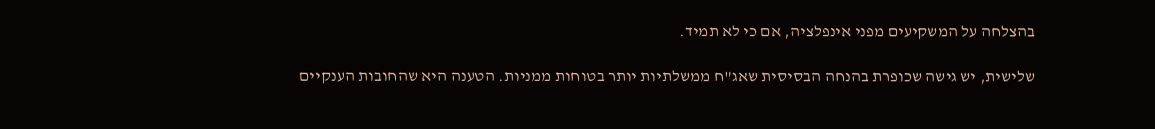בהצלחה על המשקיעים מפני אינפלציה, אם כי לא תמיד.

שלישית, יש גישה שכופרת בהנחה הבסיסית שאג"ח ממשלתיות יותר בטוחות ממניות. הטענה היא שהחובות הענקיים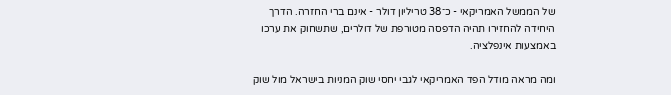של הממשל האמריקאי - כ־38 טריליון דולר - אינם ברי החזרה. הדרך היחידה להחזירו תהיה הדפסה מטורפת של דולרים, שתשחוק את ערכו באמצעות אינפלציה.

ומה מראה מודל הפד האמריקאי לגבי יחסי שוק המניות בישראל מול שוק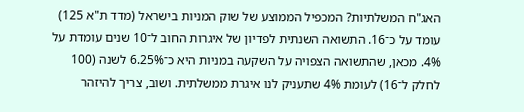האג"ח המשלתיות? המכפיל הממוצע של שוק המניות בישראל (מדד ת"א 125) עומד על כ־16. התשואה השנתית לפדיון של איגרות החוב ל־10 שנים עומדת על 4%. מכאן, שהתשואה הצפויה על השקעה במניות היא כ־6.25% לשנה (100 לחלק ל־16) לעומת 4% שתעניק לנו איגרת ממשלתית. ושוב, צריך להיזהר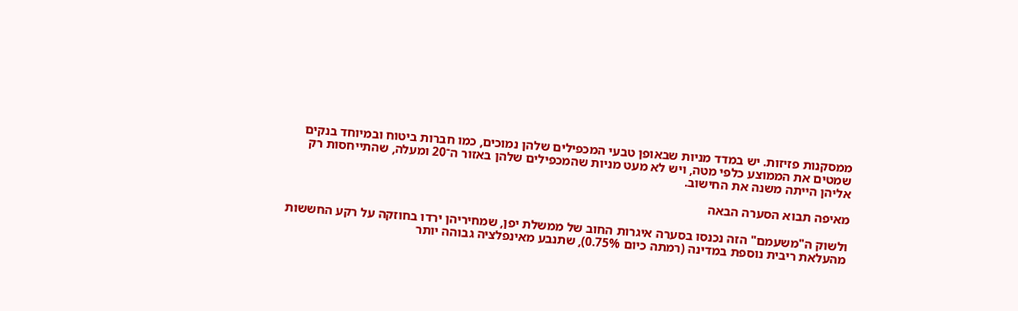ממסקנות פזיזות. יש במדד מניות שבאופן טבעי המכפילים שלהן נמוכים, כמו חברות ביטוח ובמיוחד בנקים שמטים את הממוצע כלפי מטה, ויש לא מעט מניות שהמכפילים שלהן באזור ה־20 ומעלה, שהתייחסות רק אליהן הייתה משנה את החישוב.

מאיפה תבוא הסערה הבאה

ולשוק ה"משעמם" הזה נכנסו בסערה איגרות החוב של ממשלת יפן, שמחיריהן ירדו בחוזקה על רקע החששות מהעלאת ריבית נוספת במדינה (רמתה כיום 0.75%), שתנבע מאינפלציה גבוהה יותר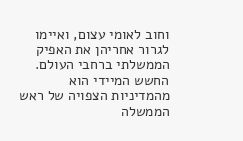וחוב לאומי עצום, ואיימו לגרור אחריהן את האפיק הממשלתי ברחבי העולם. החשש המיידי הוא מהמדיניות הצפויה של ראש הממשלה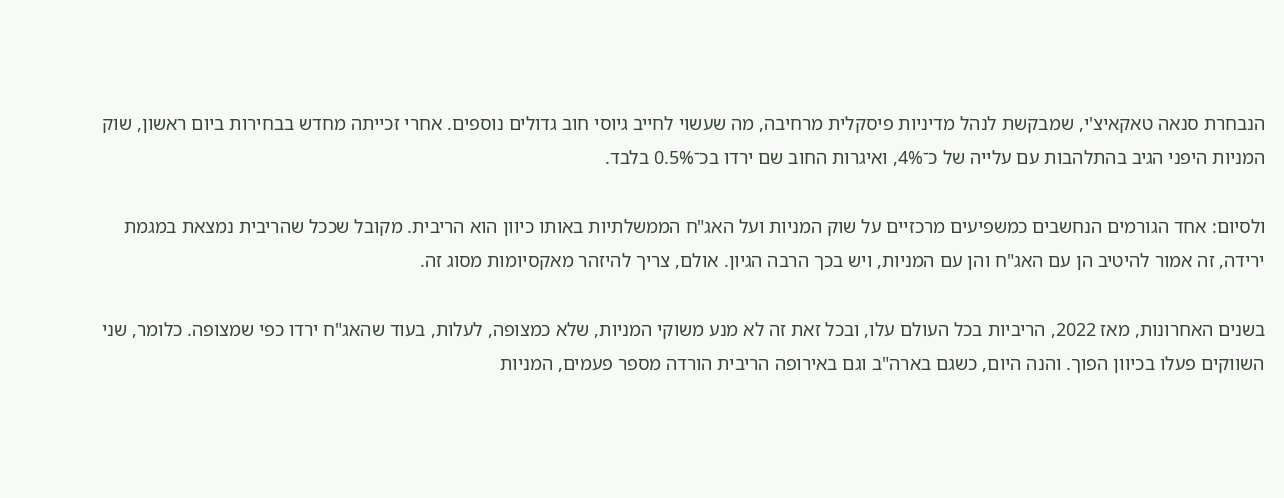הנבחרת סנאה טאקאיצ'י, שמבקשת לנהל מדיניות פיסקלית מרחיבה, מה שעשוי לחייב גיוסי חוב גדולים נוספים. אחרי זכייתה מחדש בבחירות ביום ראשון, שוק המניות היפני הגיב בהתלהבות עם עלייה של כ־4%, ואיגרות החוב שם ירדו בכ־0.5% בלבד.

ולסיום: אחד הגורמים הנחשבים כמשפיעים מרכזיים על שוק המניות ועל האג"ח הממשלתיות באותו כיוון הוא הריבית. מקובל שככל שהריבית נמצאת במגמת ירידה, זה אמור להיטיב הן עם האג"ח והן עם המניות, ויש בכך הרבה הגיון. אולם, צריך להיזהר מאקסיומות מסוג זה.

בשנים האחרונות, מאז 2022, הריביות בכל העולם עלו, ובכל זאת זה לא מנע משוקי המניות, שלא כמצופה, לעלות, בעוד שהאג"ח ירדו כפי שמצופה. כלומר, שני השווקים פעלו בכיוון הפוך. והנה היום, כשגם בארה"ב וגם באירופה הריבית הורדה מספר פעמים, המניות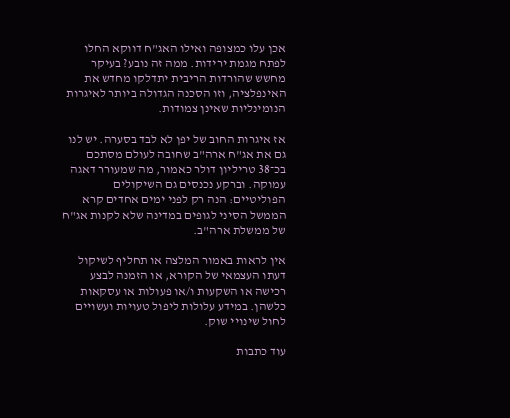אכן עלו כמצופה ואילו האג"ח דווקא החלו לפתח מגמת ירידות. ממה זה נובע? בעיקר מחשש שהורדות הריבית יתדלקו מחדש את האינפלציה, וזו הסכנה הגדולה ביותר לאיגרות הנומינליות שאינן צמודות.

אז איגרות החוב של יפן לא לבד בסערה. יש לנו גם את אג"ח ארה"ב שחובה לעולם מסתכם בכ־38 טריליון דולר כאמור, מה שמעורר דאגה עמוקה. וברקע נכנסים גם השיקולים הפוליטיים: הנה רק לפני ימים אחדים קרא הממשל הסיני לגופים במדינה שלא לקנות אג"ח של ממשלת ארה"ב.

אין לראות באמור המלצה או תחליף לשיקול דעתו העצמאי של הקורא, או הזמנה לבצע רכישה או השקעות ו/או פעולות או עסקאות כלשהן. במידע עלולות ליפול טעויות ועשויים לחול שינויי שוק.

עוד כתבות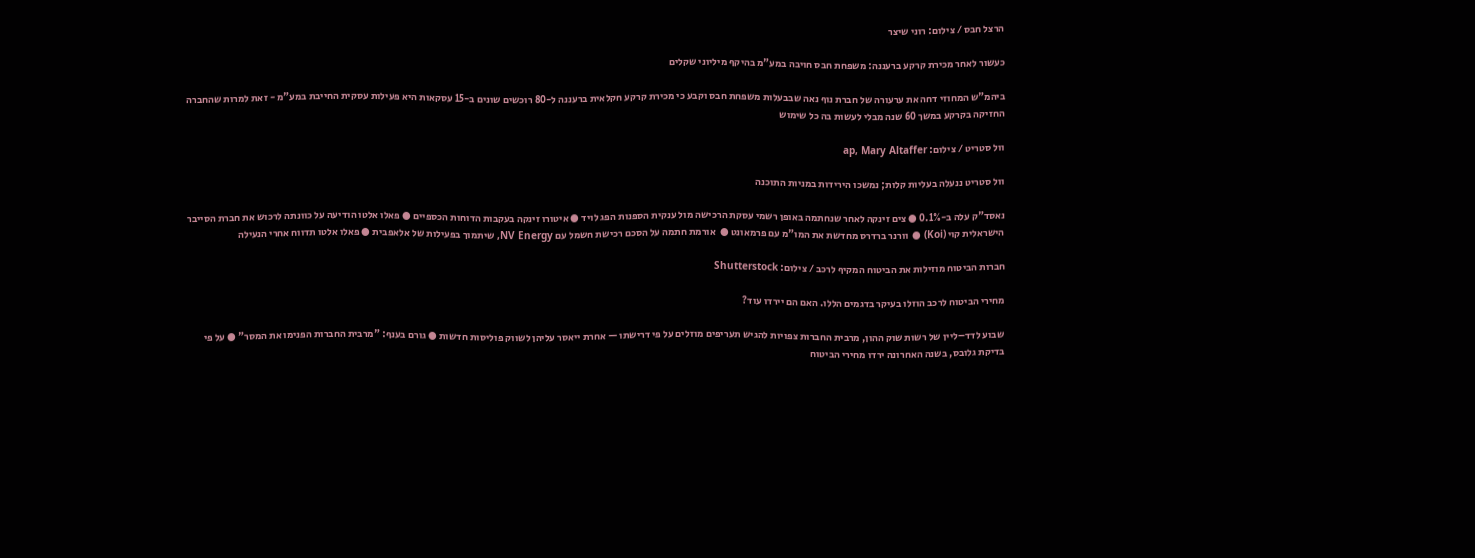הרצל חבס / צילום: רוני שיצר

כעשור לאחר מכירת קרקע ברעננה: משפחת חבס חויבה במע"מ בהיקף מיליוני שקלים

ביהמ"ש המחוזי דחה את ערעורה של חברת נוף נאה שבבעלות משפחת חבס וקבע כי מכירת קרקע חקלאית ברעננה ל-80 רוכשים שונים ב-15 עסקאות היא פעילות עסקית החייבת במע"מ - זאת למרות שהחברה החזיקה בקרקע במשך 60 שנה מבלי לעשות בה כל שימוש

וול סטריט / צילום: ap, Mary Altaffer

וול סטריט ננעלה בעליות קלות; נמשכו הירידות במניות התוכנה

נאסד"ק עלה ב-0.1% ● צים זינקה לאחר שנחתמה באופן רשמי עסקת הרכישה מול ענקית הספנות הפג לויד ● איטורו זינקה בעקבות הדוחות הכספיים ● פאלו אלטו הודיעה על כוונתה לרכוש את חברת הסייבר הישראלית קוי (Koi) ● וורנר ברדרס מחדשת את המו"מ עם פרמאונט ●  אורמת חתמה על הסכם רכישת חשמל עם NV Energy, שיתמוך בפעילות של אלאפבית ● פאלו אלטו תדווח אחרי הנעילה

חברות הביטוח מוזילות את הביטוח המקיף לרכב / צילום: Shutterstock

מחירי הביטוח לרכב הוזלו בעיקר בדגמים הללו. האם הם יירדו עוד?

שבוע לדד–ליין של רשות שוק ההון, מרבית החברות צפויות להגיש תעריפים מוזלים על פי דרישתו — אחרת ייאסר עליהן לשווק פוליסות חדשות ● גורם בענף: "מרבית החברות הפנימו את המסר" ● על פי בדיקת גלובס, בשנה האחרונה ירדו מחירי הביטוח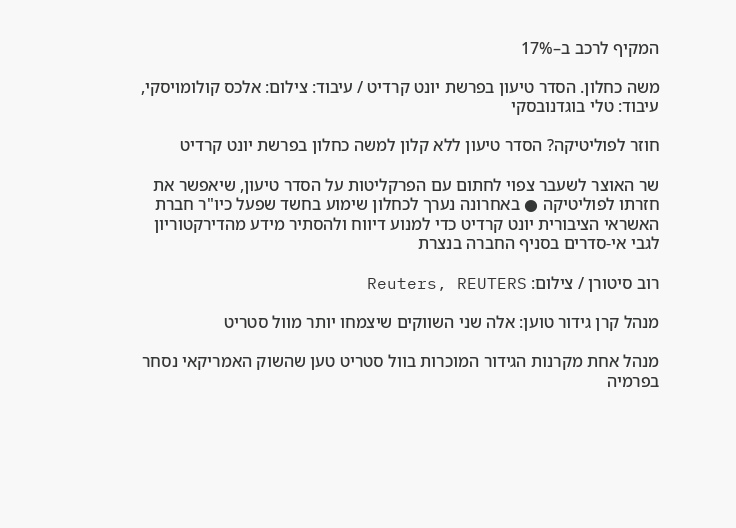המקיף לרכב ב–17%

משה כחלון. הסדר טיעון בפרשת יונט קרדיט / עיבוד: צילום: אלכס קולומויסקי, עיבוד: טלי בוגדנובסקי

חוזר לפוליטיקה? הסדר טיעון ללא קלון למשה כחלון בפרשת יונט קרדיט

שר האוצר לשעבר צפוי לחתום עם הפרקליטות על הסדר טיעון, שיאפשר את חזרתו לפוליטיקה ● באחרונה נערך לכחלון שימוע בחשד שפעל כיו"ר חברת האשראי הציבורית יונט קרדיט כדי למנוע דיווח ולהסתיר מידע מהדירקטוריון לגבי אי-סדרים בסניף החברה בנצרת

רוב סיטורן / צילום: Reuters, REUTERS

מנהל קרן גידור טוען: אלה שני השווקים שיצמחו יותר מוול סטריט

מנהל אחת מקרנות הגידור המוכרות בוול סטריט טען שהשוק האמריקאי נסחר בפרמיה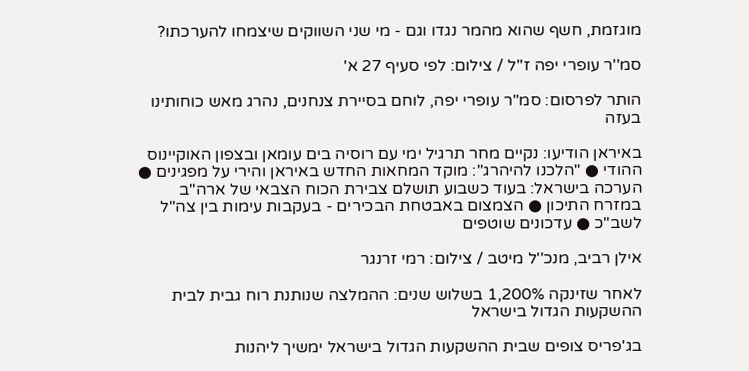מוגזמת, חשף שהוא מהמר נגדו וגם - מי שני השווקים שיצמחו להערכתו?

סמ''ר עופרי יפה ז''ל / צילום: לפי סעיף 27 א'

הותר לפרסום: סמ"ר עופרי יפה, לוחם בסיירת צנחנים, נהרג מאש כוחותינו בעזה

באיראן הודיעו: נקיים מחר תרגיל ימי עם רוסיה בים עומאן ובצפון האוקיינוס ההודי ● "הלכנו להיהרג": מוקד המחאות החדש באיראן והירי על מפגינים ● הערכה בישראל: בעוד כשבוע תושלם צבירת הכוח הצבאי של ארה"ב במזרח התיכון ● הצמצום באבטחת הבכירים - בעקבות עימות בין צה"ל לשב"כ ● עדכונים שוטפים

אילן רביב, מנכ''ל מיטב / צילום: רמי זרנגר

לאחר שזינקה 1,200% בשלוש שנים: ההמלצה שנותנת רוח גבית לבית ההשקעות הגדול בישראל

בג'פריס צופים שבית ההשקעות הגדול בישראל ימשיך ליהנות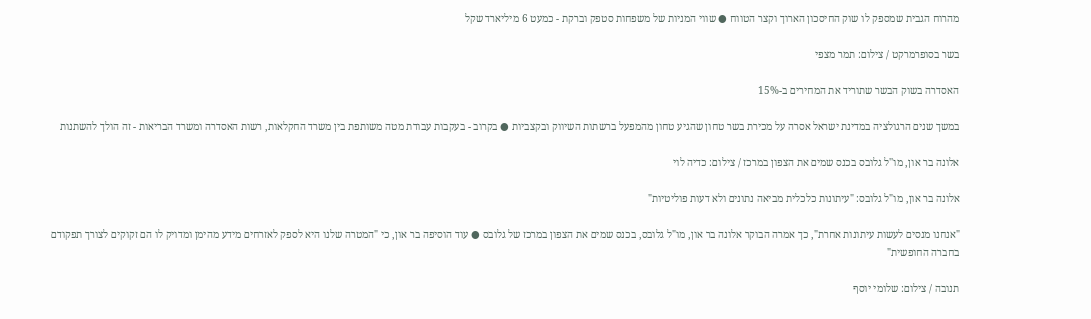מהרוח הגבית שמספק לו שוק החיסכון הארוך וקצר הטווח ● שווי המניות של משפחות סטפק וברקת - כמעט 6 מיליארד שקל

בשר בסופרמרקט / צילום: תמר מצפי

האסדרה בשוק הבשר שתוריד את המחירים ב-15%

במשך שנים הרגולציה במדינת ישראל אסרה על מכירת בשר טחון שהגיע טחון מהמפעל ברשתות השיווק ובקצביות ● בקרוב - בעקבות עבודת מטה משותפת בין משרד החקלאות, רשות האסדרה ומשרד הבריאות - זה הולך להשתנות

אלונה בר און, מו''ל גלובס בכנס שמים את הצפון במרכז / צילום: כדיה לוי

אלונה בר און, מו"ל גלובס: "עיתונות כלכלית מביאה נתונים ולא דעות פוליטיות"

"אנחנו מנסים לעשות עיתונות אחרת", כך אמרה הבוקר אלונה בר און, מו"ל גלובס, בכנס שמים את הצפון במרכז של גלובס ● עוד הוסיפה בר און, כי "המטרה שלנו היא לספק לאזרחים מידע מהימן ומדויק לו הם זקוקים לצורך תפקודם בחברה החופשית"

תנובה / צילום: שלומי יוסף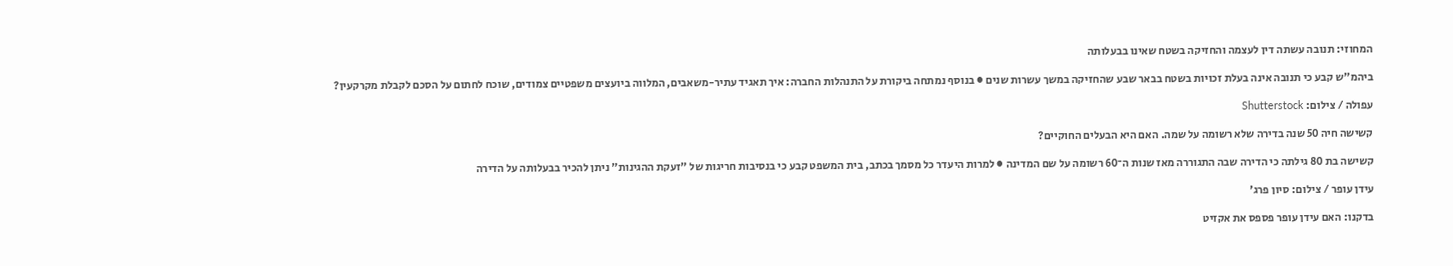המחוזי: תנובה עשתה דין לעצמה והחזיקה בשטח שאינו בבעלותה

ביהמ"ש קבע כי תנובה אינה בעלת זכויות בשטח בבאר שבע שהחזיקה במשך עשרות שנים ● בנוסף נמתחה ביקורת על התנהלות החברה: איך תאגיד עתיר-משאבים, המלווה ביועצים משפטיים צמודים, שוכח לחתום על הסכם לקבלת מקרקעין?

עפולה / צילום: Shutterstock

קשישה חיה 50 שנה בדירה שלא רשומה על שמה. האם היא הבעלים החוקיים?

קשישה בת 80 גילתה כי הדירה שבה התגוררה מאז שנות ה־60 רשומה על שם המדינה ● למרות היעדר כל מסמך בכתב, בית המשפט קבע כי בנסיבות חריגות של "זעקת ההגינות" ניתן להכיר בבעלותה על הדירה

עידן עופר / צילום: סיון פרג'

בדקנו: האם עידן עופר פספס את אקזיט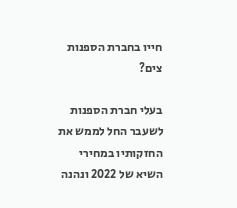חייו בחברת הספנות צים?

בעלי חברת הספנות לשעבר החל לממש את החזקותיו במחירי השיא של 2022 ונהנה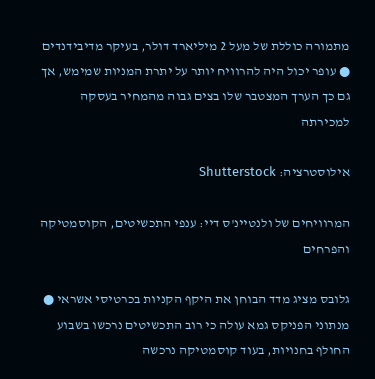מתמורה כוללת של מעל 2 מיליארד דולר, בעיקר מדיבידנדים ● עופר יכול היה להרוויח יותר על יתרת המניות שמימש, אך גם כך הערך המצטבר שלו בצים גבוה מהמחיר בעסקה למכירתה

אילוסטרציה: Shutterstock

המרוויחים של ולנטיינ'ס דיי: ענפי התכשיטים, הקוסמטיקה והפרחים

גלובס מציג מדד הבוחן את היקף הקניות בכרטיסי אשראי ● מנתוני הפניקס גמא עולה כי רוב התכשיטים נרכשו בשבוע החולף בחנויות, בעוד קוסמטיקה נרכשה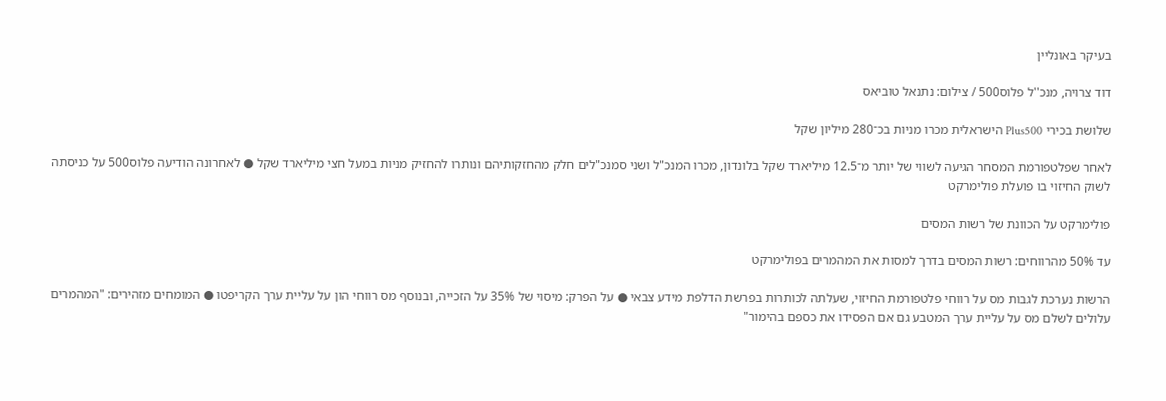בעיקר באונליין

דוד צרויה, מנכ''ל פלוס500 / צילום: נתנאל טוביאס

שלושת בכירי Plus500 הישראלית מכרו מניות בכ־280 מיליון שקל

לאחר שפלטפורמת המסחר הגיעה לשווי של יותר מ־12.5 מיליארד שקל בלונדון, מכרו המנכ"ל ושני סמנכ"לים חלק מהחזקותיהם ונותרו להחזיק מניות במעל חצי מיליארד שקל ● לאחרונה הודיעה פלוס500 על כניסתה לשוק החיזוי בו פועלת פולימרקט

פולימרקט על הכוונת של רשות המסים

עד 50% מהרווחים: רשות המסים בדרך למסות את המהמרים בפולימרקט

הרשות נערכת לגבות מס על רווחי פלטפורמת החיזוי, שעלתה לכותרות בפרשת הדלפת מידע צבאי ● על הפרק: מיסוי של 35% על הזכייה, ובנוסף מס רווחי הון על עליית ערך הקריפטו ● המומחים מזהירים: "המהמרים עלולים לשלם מס על עליית ערך המטבע גם אם הפסידו את כספם בהימור"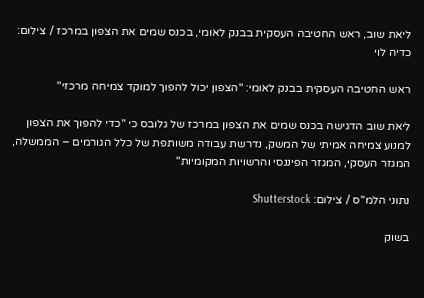ליאת שוב, ראש החטיבה העסקית בבנק לאומי, בכנס שמים את הצפון במרכז / צילום: כדיה לוי

ראש החטיבה העסקית בבנק לאומי: "הצפון יכול להפוך למוקד צמיחה מרכזי"

ליאת שוב הדגישה בכנס שמים את הצפון במרכז של גלובס כי "כדי להפוך את הצפון למנוע צמיחה אמיתי של המשק, נדרשת עבודה משותפת של כלל הגורמים – הממשלה, המגזר העסקי, המגזר הפיננסי והרשויות המקומיות"

נתוני הלמ''ס / צילום: Shutterstock

בשוק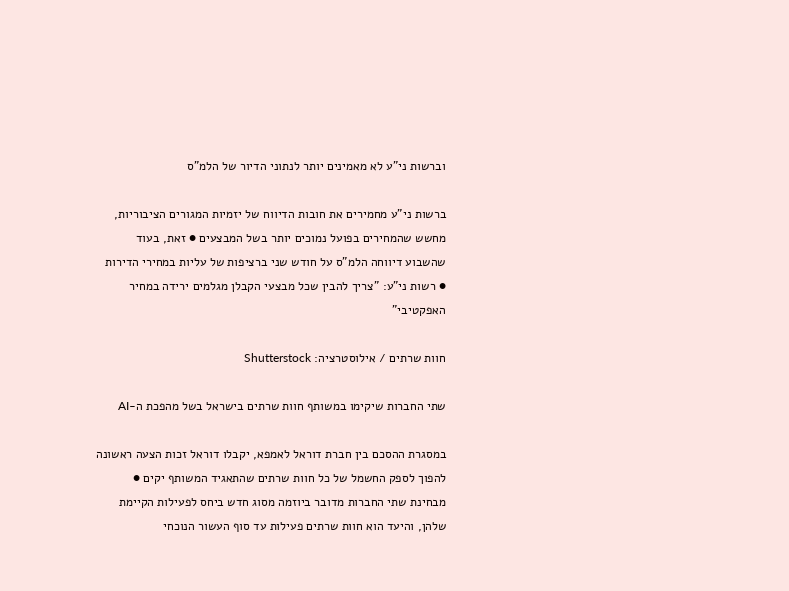וברשות ני"ע לא מאמינים יותר לנתוני הדיור של הלמ"ס

ברשות ני"ע מחמירים את חובות הדיווח של יזמיות המגורים הציבוריות, מחשש שהמחירים בפועל נמוכים יותר בשל המבצעים ● זאת, בעוד שהשבוע דיווחה הלמ"ס על חודש שני ברציפות של עליות במחירי הדירות ● רשות ני"ע: "צריך להבין שכל מבצעי הקבלן מגלמים ירידה במחיר האפקטיבי"

חוות שרתים / אילוסטרציה: Shutterstock

שתי החברות שיקימו במשותף חוות שרתים בישראל בשל מהפכת ה-AI

במסגרת ההסכם בין חברת דוראל לאמפא, יקבלו דוראל זכות הצעה ראשונה להפוך לספק החשמל של כל חוות שרתים שהתאגיד המשותף יקים ● מבחינת שתי החברות מדובר ביוזמה מסוג חדש ביחס לפעילות הקיימת שלהן, והיעד הוא חוות שרתים פעילות עד סוף העשור הנוכחי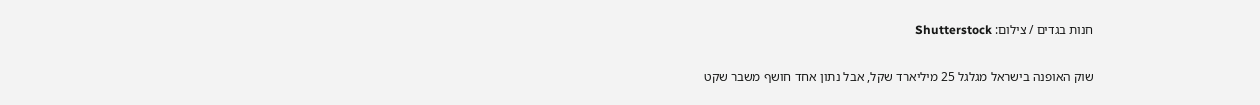חנות בגדים / צילום: Shutterstock

שוק האופנה בישראל מגלגל 25 מיליארד שקל, אבל נתון אחד חושף משבר שקט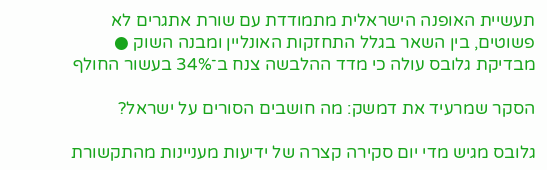תעשיית האופנה הישראלית מתמודדת עם שורת אתגרים לא פשוטים, בין השאר בגלל התחזקות האונליין ומבנה השוק ● מבדיקת גלובס עולה כי מדד ההלבשה צנח ב־34% בעשור החולף

הסקר שמרעיד את דמשק: מה חושבים הסורים על ישראל?

גלובס מגיש מדי יום סקירה קצרה של ידיעות מעניינות מהתקשורת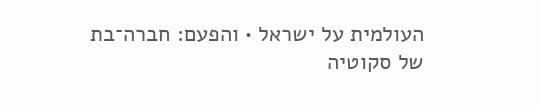העולמית על ישראל • והפעם: חברה־בת של סקוטיה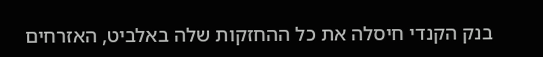בנק הקנדי חיסלה את כל ההחזקות שלה באלביט, האזרחים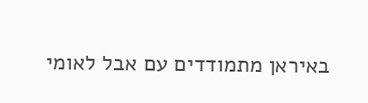באיראן מתמודדים עם אבל לאומי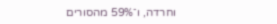וחרדה, ו־59% מהסורים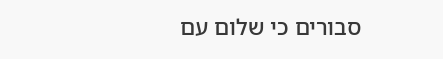סבורים כי שלום עם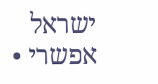ישראל אפשרי •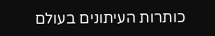כותרות העיתונים בעולם